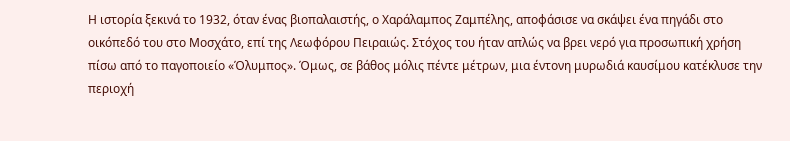Η ιστορία ξεκινά το 1932, όταν ένας βιοπαλαιστής, ο Χαράλαμπος Ζαμπέλης, αποφάσισε να σκάψει ένα πηγάδι στο οικόπεδό του στο Μοσχάτο, επί της Λεωφόρου Πειραιώς. Στόχος του ήταν απλώς να βρει νερό για προσωπική χρήση πίσω από το παγοποιείο «Όλυμπος». Όμως, σε βάθος μόλις πέντε μέτρων, μια έντονη μυρωδιά καυσίμου κατέκλυσε την περιοχή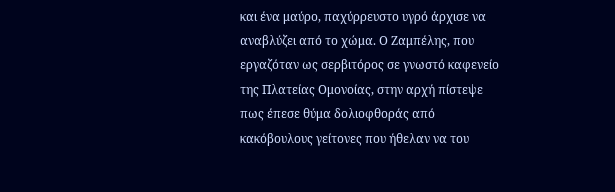και ένα μαύρο, παχύρρευστο υγρό άρχισε να αναβλύζει από το χώμα. Ο Ζαμπέλης, που εργαζόταν ως σερβιτόρος σε γνωστό καφενείο της Πλατείας Ομονοίας, στην αρχή πίστεψε πως έπεσε θύμα δολιοφθοράς από κακόβουλους γείτονες που ήθελαν να του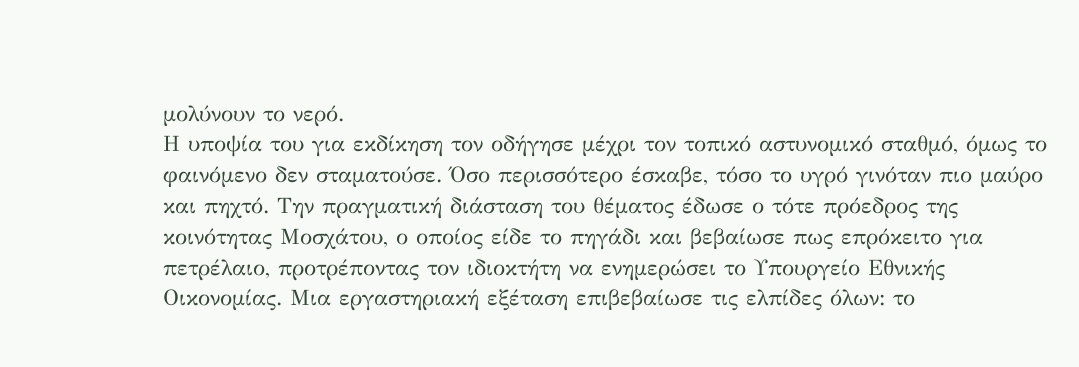μολύνουν το νερό.
Η υποψία του για εκδίκηση τον οδήγησε μέχρι τον τοπικό αστυνομικό σταθμό, όμως το φαινόμενο δεν σταματούσε. Όσο περισσότερο έσκαβε, τόσο το υγρό γινόταν πιο μαύρο και πηχτό. Την πραγματική διάσταση του θέματος έδωσε ο τότε πρόεδρος της κοινότητας Μοσχάτου, ο οποίος είδε το πηγάδι και βεβαίωσε πως επρόκειτο για πετρέλαιο, προτρέποντας τον ιδιοκτήτη να ενημερώσει το Υπουργείο Εθνικής Οικονομίας. Μια εργαστηριακή εξέταση επιβεβαίωσε τις ελπίδες όλων: το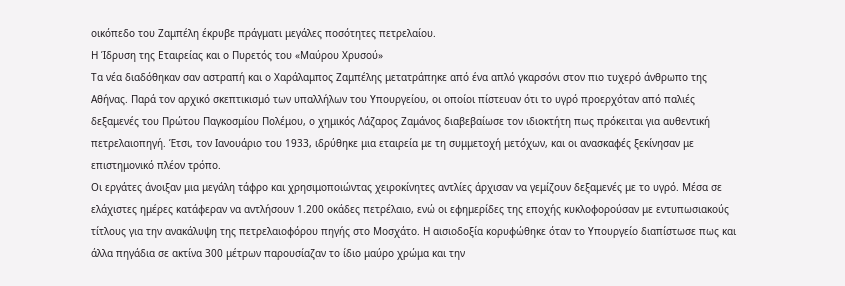οικόπεδο του Ζαμπέλη έκρυβε πράγματι μεγάλες ποσότητες πετρελαίου.
Η Ίδρυση της Εταιρείας και ο Πυρετός του «Μαύρου Χρυσού»
Τα νέα διαδόθηκαν σαν αστραπή και ο Χαράλαμπος Ζαμπέλης μετατράπηκε από ένα απλό γκαρσόνι στον πιο τυχερό άνθρωπο της Αθήνας. Παρά τον αρχικό σκεπτικισμό των υπαλλήλων του Υπουργείου, οι οποίοι πίστευαν ότι το υγρό προερχόταν από παλιές δεξαμενές του Πρώτου Παγκοσμίου Πολέμου, ο χημικός Λάζαρος Ζαμάνος διαβεβαίωσε τον ιδιοκτήτη πως πρόκειται για αυθεντική πετρελαιοπηγή. Έτσι, τον Ιανουάριο του 1933, ιδρύθηκε μια εταιρεία με τη συμμετοχή μετόχων, και οι ανασκαφές ξεκίνησαν με επιστημονικό πλέον τρόπο.
Οι εργάτες άνοιξαν μια μεγάλη τάφρο και χρησιμοποιώντας χειροκίνητες αντλίες άρχισαν να γεμίζουν δεξαμενές με το υγρό. Μέσα σε ελάχιστες ημέρες κατάφεραν να αντλήσουν 1.200 οκάδες πετρέλαιο, ενώ οι εφημερίδες της εποχής κυκλοφορούσαν με εντυπωσιακούς τίτλους για την ανακάλυψη της πετρελαιοφόρου πηγής στο Μοσχάτο. Η αισιοδοξία κορυφώθηκε όταν το Υπουργείο διαπίστωσε πως και άλλα πηγάδια σε ακτίνα 300 μέτρων παρουσίαζαν το ίδιο μαύρο χρώμα και την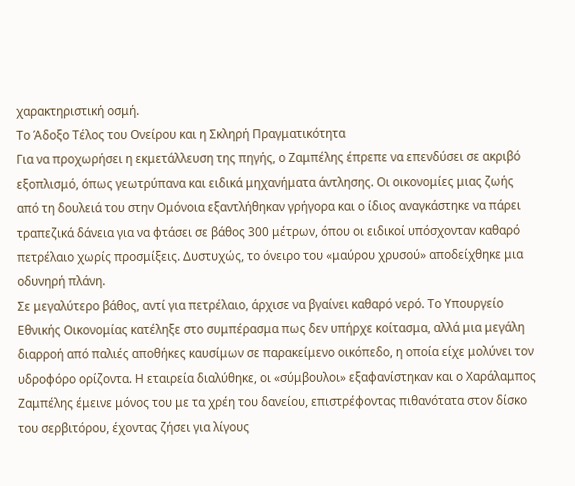χαρακτηριστική οσμή.
Το Άδοξο Τέλος του Ονείρου και η Σκληρή Πραγματικότητα
Για να προχωρήσει η εκμετάλλευση της πηγής, ο Ζαμπέλης έπρεπε να επενδύσει σε ακριβό εξοπλισμό, όπως γεωτρύπανα και ειδικά μηχανήματα άντλησης. Οι οικονομίες μιας ζωής από τη δουλειά του στην Ομόνοια εξαντλήθηκαν γρήγορα και ο ίδιος αναγκάστηκε να πάρει τραπεζικά δάνεια για να φτάσει σε βάθος 300 μέτρων, όπου οι ειδικοί υπόσχονταν καθαρό πετρέλαιο χωρίς προσμίξεις. Δυστυχώς, το όνειρο του «μαύρου χρυσού» αποδείχθηκε μια οδυνηρή πλάνη.
Σε μεγαλύτερο βάθος, αντί για πετρέλαιο, άρχισε να βγαίνει καθαρό νερό. Το Υπουργείο Εθνικής Οικονομίας κατέληξε στο συμπέρασμα πως δεν υπήρχε κοίτασμα, αλλά μια μεγάλη διαρροή από παλιές αποθήκες καυσίμων σε παρακείμενο οικόπεδο, η οποία είχε μολύνει τον υδροφόρο ορίζοντα. Η εταιρεία διαλύθηκε, οι «σύμβουλοι» εξαφανίστηκαν και ο Χαράλαμπος Ζαμπέλης έμεινε μόνος του με τα χρέη του δανείου, επιστρέφοντας πιθανότατα στον δίσκο του σερβιτόρου, έχοντας ζήσει για λίγους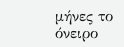μήνες το όνειρο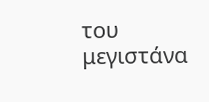του μεγιστάνα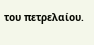του πετρελαίου.